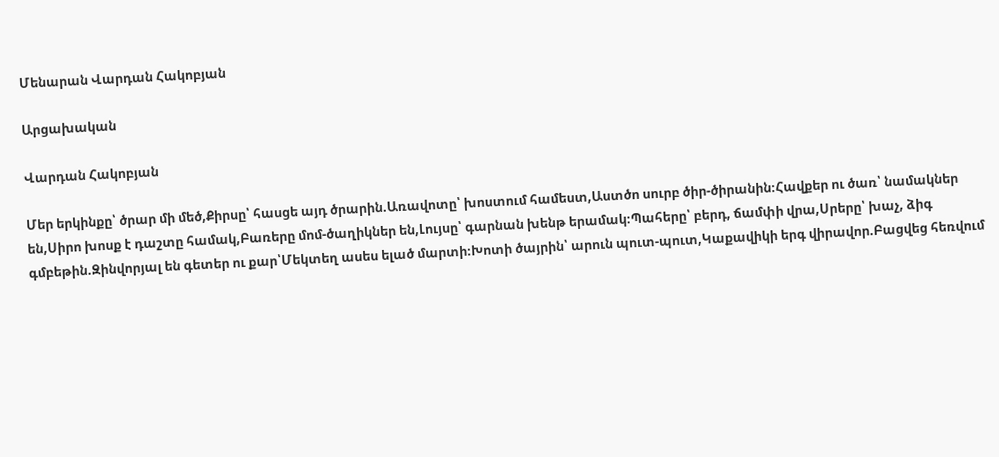Մենարան Վարդան Հակոբյան

Արցախական

Վարդան Հակոբյան

Մեր երկինքը՝ ծրար մի մեծ,Քիրսը՝ հասցե այդ ծրարին.Առավոտը՝ խոստում համեստ,Աստծո սուրբ ծիր-ծիրանին։Հավքեր ու ծառ՝ նամակներ են,Սիրո խոսք է դաշտը համակ,Բառերը մոմ-ծաղիկներ են,Լույսը՝ գարնան խենթ երամակ։Պահերը՝ բերդ, ճամփի վրա,Սրերը՝ խաչ, ձիգ գմբեթին.Զինվորյալ են գետեր ու քար՝Մեկտեղ ասես ելած մարտի։Խոտի ծայրին՝ արուն պուտ-պուտ,Կաքավիկի երգ վիրավոր.Բացվեց հեռվում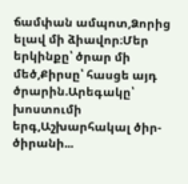ճամփան ամպոտ,Ձորից ելավ մի ձիավոր։Մեր երկինքը՝ ծրար մի մեծ,Քիրսը՝ հասցե այդ ծրարին.Արեգակը՝ խոստումի երգ,Աշխարհակալ ծիր-ծիրանի...